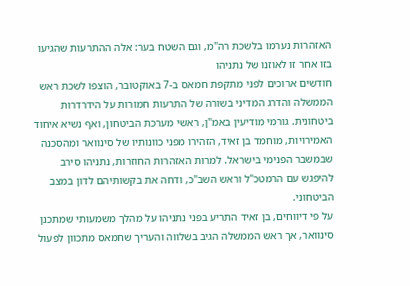האזהרות נערמו בלשכת רה"מ, וגם השטח בער: אלה ההתרעות שהגיעו בזו אחר זו לאוזנו של נתניהו
חודשים ארוכים לפני מתקפת חמאס ב-7 באוקטובר, הוצפו לשכת ראש הממשלה והדרג המדיני בשורה של התרעות חמורות על הידרדרות ביטחונית. גורמי מודיעין באמ"ן, ראשי מערכת הביטחון, ואף נשיא איחוד האמירויות, מוחמד בן זאיד, הזהירו מפני כוונותיו של סינוואר ומהסכנה שבמשבר הפנימי בישראל. למרות האזהרות החוזרות, נתניהו סירב להיפגש עם הרמטכ"ל וראש השב"כ, ודחה את בקשותיהם לדון במצב הביטחוני.
על פי דיווחים, בן זאיד התריע בפני נתניהו על מהלך משמעותי שמתכנן סינוואר, אך ראש הממשלה הגיב בשלווה והעריך שחמאס מתכוון לפעול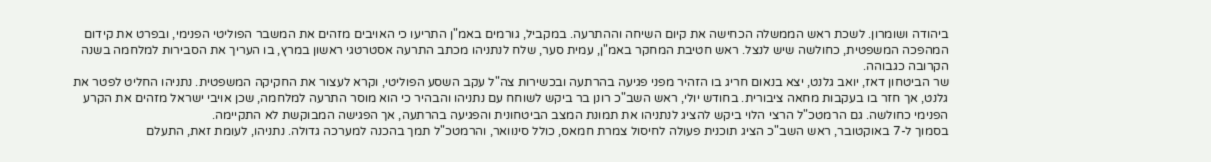ביהודה ושומרון. לשכת ראש הממשלה הכחישה את קיום השיחה וההתרעה. במקביל, גורמים באמ"ן התריעו כי האויבים מזהים את המשבר הפוליטי הפנימי, ובפרט את קידום המהפכה המשפטית, כחולשה שיש לנצל. ראש חטיבת המחקר באמ"ן, עמית סער, שלח לנתניהו מכתב התרעה אסטרטגי ראשון במרץ, בו העריך את הסבירות למלחמה בשנה הקרובה כגבוהה.
שר הביטחון דאז, יואב גלנט, יצא בנאום חריג בו הזהיר מפני פגיעה בהרתעה ובכשירות צה"ל עקב השסע הפוליטי, וקרא לעצור את החקיקה המשפטית. נתניהו החליט לפטר את גלנט, אך חזר בו בעקבות מחאה ציבורית. בחודש יולי, ראש השב"כ רונן בר ביקש לשוחח עם נתניהו והבהיר כי הוא מוסר התרעה למלחמה, שכן אויבי ישראל מזהים את הקרע הפנימי כחולשה. גם הרמטכ"ל הרצי הלוי ביקש להציג לנתניהו את תמונת המצב הביטחונית והפגיעה בהרתעה, אך הפגישה המבוקשת לא התקיימה.
בסמוך ל-7 באוקטובר, ראש השב"כ הציג תוכנית פעולה לחיסול צמרת חמאס, כולל סינוואר, והרמטכ"ל תמך בהכנה למערכה גדולה. נתניהו, לעומת זאת, התעלם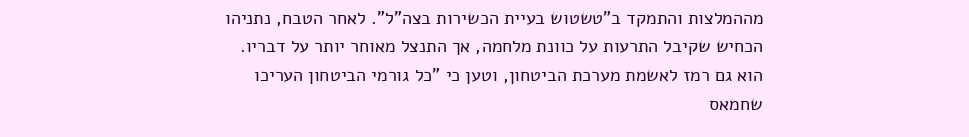מההמלצות והתמקד ב"טשטוש בעיית הכשירות בצה"ל". לאחר הטבח, נתניהו הכחיש שקיבל התרעות על כוונת מלחמה, אך התנצל מאוחר יותר על דבריו. הוא גם רמז לאשמת מערכת הביטחון, וטען כי "כל גורמי הביטחון העריכו שחמאס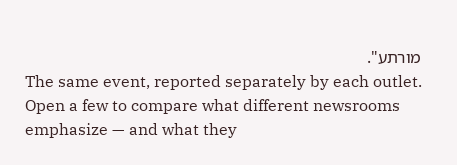מורתע".
The same event, reported separately by each outlet. Open a few to compare what different newsrooms emphasize — and what they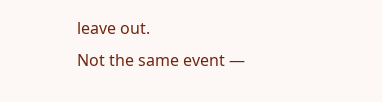leave out.
Not the same event —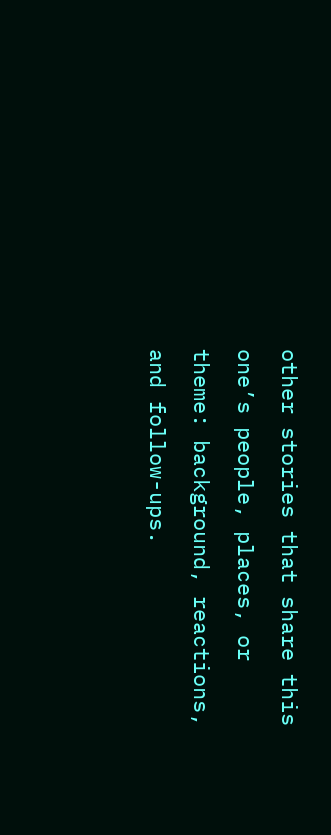other stories that share this one’s people, places, or theme: background, reactions, and follow-ups.